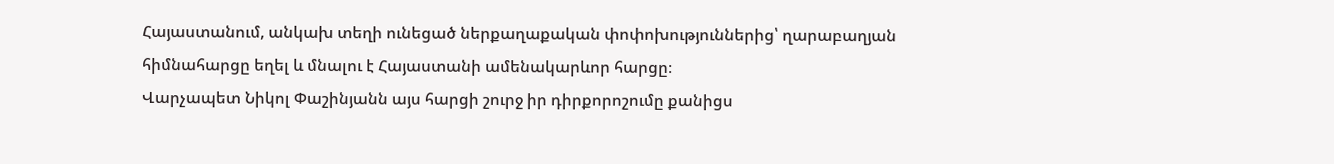Հայաստանում, անկախ տեղի ունեցած ներքաղաքական փոփոխություններից՝ ղարաբաղյան հիմնահարցը եղել և մնալու է Հայաստանի ամենակարևոր հարցը։
Վարչապետ Նիկոլ Փաշինյանն այս հարցի շուրջ իր դիրքորոշումը քանիցս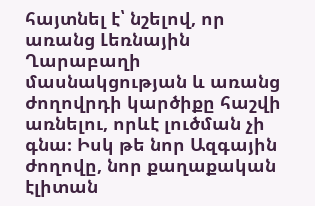հայտնել է՝ նշելով, որ առանց Լեռնային Ղարաբաղի մասնակցության և առանց ժողովրդի կարծիքը հաշվի առնելու, որևէ լուծման չի գնա։ Իսկ թե նոր Ազգային ժողովը, նոր քաղաքական էլիտան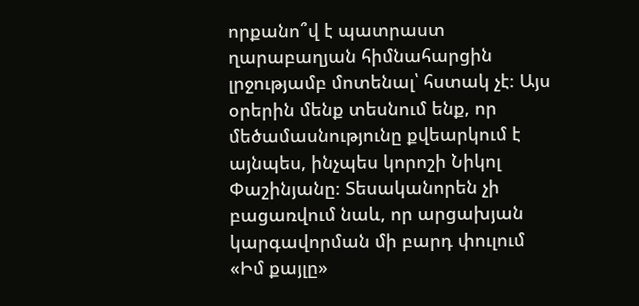որքանո՞վ է պատրաստ ղարաբաղյան հիմնահարցին լրջությամբ մոտենալ՝ հստակ չէ։ Այս օրերին մենք տեսնում ենք, որ մեծամասնությունը քվեարկում է այնպես, ինչպես կորոշի Նիկոլ Փաշինյանը։ Տեսականորեն չի բացառվում նաև, որ արցախյան կարգավորման մի բարդ փուլում «Իմ քայլը»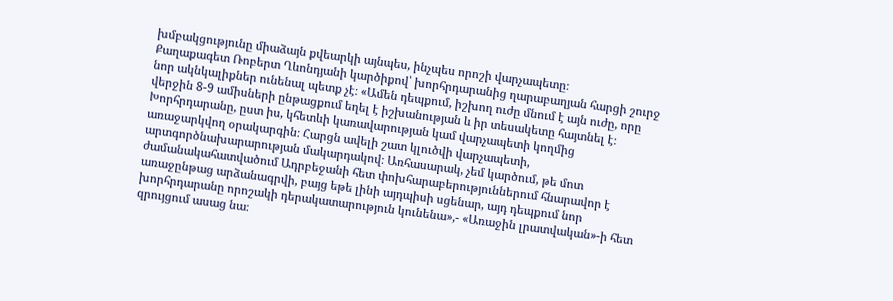խմբակցությունը միաձայն քվեարկի այնպես, ինչպես որոշի վարչապետը։
Քաղաքագետ Ռոբերտ Ղևոնդյանի կարծիքով՝ խորհրդարանից ղարաբաղյան հարցի շուրջ նոր ակնկալիքներ ունենալ պետք չէ։ «Ամեն դեպքում, իշխող ուժը մնում է այն ուժը, որը վերջին 8-9 ամիսների ընթացքում եղել է իշխանության և իր տեսակետը հայտնել է։ Խորհրդարանը, ըստ իս, կհետևի կառավարության կամ վարչապետի կողմից առաջարկվող օրակարգին։ Հարցն ավելի շատ կլուծվի վարչապետի, արտգործնախարարության մակարդակով։ Առհասարակ, չեմ կարծում, թե մոտ ժամանակահատվածում Ադրբեջանի հետ փոխհարաբերություններում հնարավոր է առաջընթաց արձանագրվի, բայց եթե լինի այդպիսի սցենար, այդ դեպքում նոր խորհրդարանը որոշակի դերակատարություն կունենա»,- «Առաջին լրատվական»-ի հետ զրույցում ասաց նա։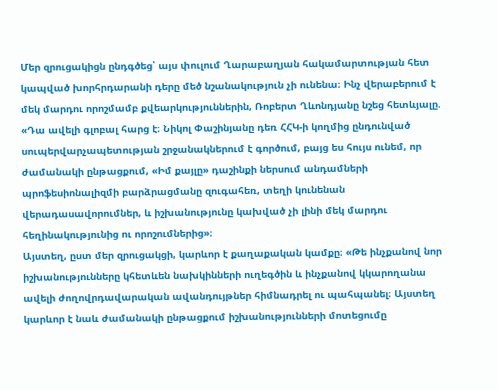Մեր զրուցակիցն ընդգծեց՝ այս փուլում Ղարաբաղյան հակամարտության հետ կապված խորհրդարանի դերը մեծ նշանակություն չի ունենա։ Ինչ վերաբերում է մեկ մարդու որոշմամբ քվեարկություններին, Ռոբերտ Ղևոնդյանը նշեց հետևյալը. «Դա ավելի գլոբալ հարց է։ Նիկոլ Փաշինյանը դեռ ՀՀԿ-ի կողմից ընդունված սուպերվարչապետության շրջանակներում է գործում, բայց ես հույս ունեմ, որ ժամանակի ընթացքում, «Իմ քայլը» դաշինքի ներսում անդամների պրոֆեսիոնալիզմի բարձրացմանը զուգահեռ, տեղի կունենան վերադասավորումներ, և իշխանությունը կախված չի լինի մեկ մարդու հեղինակությունից ու որոշումներից»։
Այստեղ, ըստ մեր զրուցակցի, կարևոր է քաղաքական կամքը։ «Թե ինչքանով նոր իշխանությունները կհետևեն նախկինների ուղեգծին և ինչքանով կկարողանա ավելի ժողովրդավարական ավանդույթներ հիմնադրել ու պահպանել։ Այստեղ կարևոր է նաև ժամանակի ընթացքում իշխանությունների մոտեցումը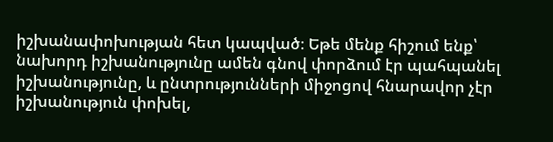իշխանափոխության հետ կապված։ Եթե մենք հիշում ենք՝ նախորդ իշխանությունը ամեն գնով փորձում էր պահպանել իշխանությունը, և ընտրությունների միջոցով հնարավոր չէր իշխանություն փոխել,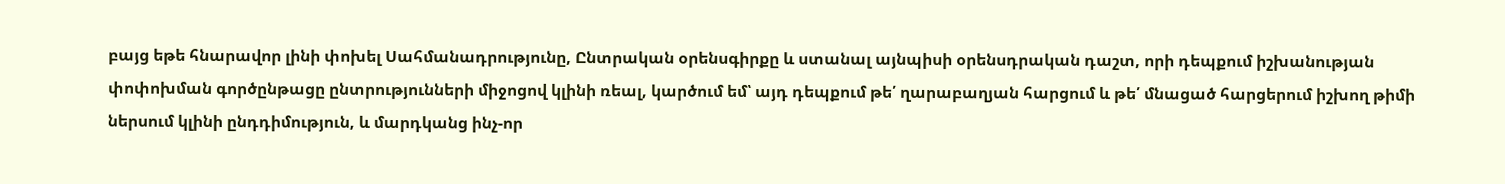բայց եթե հնարավոր լինի փոխել Սահմանադրությունը, Ընտրական օրենսգիրքը և ստանալ այնպիսի օրենսդրական դաշտ, որի դեպքում իշխանության փոփոխման գործընթացը ընտրությունների միջոցով կլինի ռեալ, կարծում եմ՝ այդ դեպքում թե՛ ղարաբաղյան հարցում և թե՛ մնացած հարցերում իշխող թիմի ներսում կլինի ընդդիմություն, և մարդկանց ինչ-որ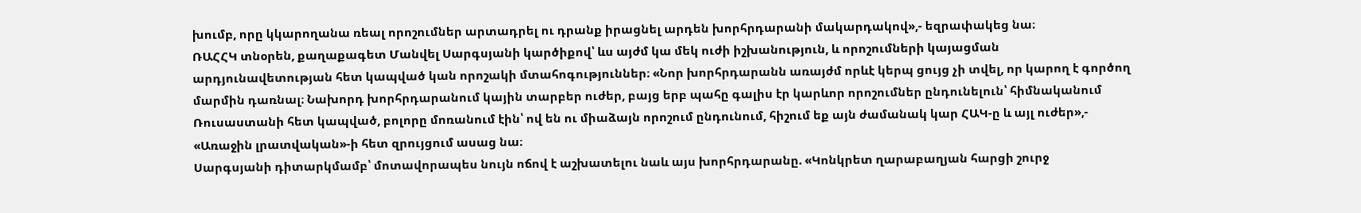խումբ, որը կկարողանա ռեալ որոշումներ արտադրել ու դրանք իրացնել արդեն խորհրդարանի մակարդակով»,- եզրափակեց նա։
ՌԱՀՀԿ տնօրեն, քաղաքագետ Մանվել Սարգսյանի կարծիքով՝ ևս այժմ կա մեկ ուժի իշխանություն, և որոշումների կայացման արդյունավետության հետ կապված կան որոշակի մտահոգություններ։ «Նոր խորհրդարանն առայժմ որևէ կերպ ցույց չի տվել, որ կարող է գործող մարմին դառնալ։ Նախորդ խորհրդարանում կային տարբեր ուժեր, բայց երբ պահը գալիս էր կարևոր որոշումներ ընդունելուն՝ հիմնականում Ռուսաստանի հետ կապված, բոլորը մոռանում էին՝ ով են ու միաձայն որոշում ընդունում, հիշում եք այն ժամանակ կար ՀԱԿ-ը և այլ ուժեր»,- «Առաջին լրատվական»-ի հետ զրույցում ասաց նա։
Սարգսյանի դիտարկմամբ՝ մոտավորապես նույն ոճով է աշխատելու նաև այս խորհրդարանը. «Կոնկրետ ղարաբաղյան հարցի շուրջ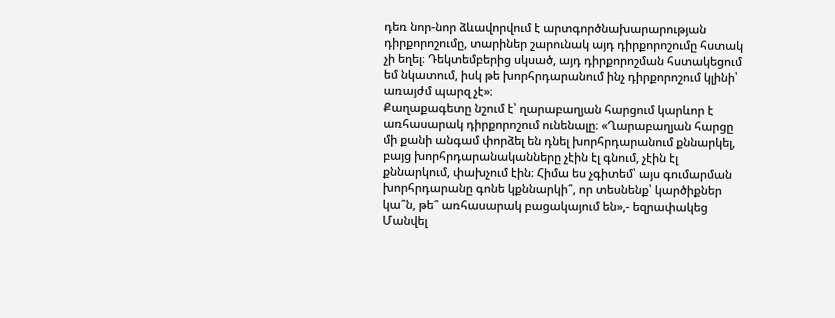դեռ նոր-նոր ձևավորվում է արտգործնախարարության դիրքորոշումը, տարիներ շարունակ այդ դիրքորոշումը հստակ չի եղել։ Դեկտեմբերից սկսած, այդ դիրքորոշման հստակեցում եմ նկատում, իսկ թե խորհրդարանում ինչ դիրքորոշում կլինի՝ առայժմ պարզ չէ»։
Քաղաքագետը նշում է՝ ղարաբաղյան հարցում կարևոր է առհասարակ դիրքորոշում ունենալը։ «Ղարաբաղյան հարցը մի քանի անգամ փորձել են դնել խորհրդարանում քննարկել, բայց խորհրդարանականները չէին էլ գնում, չէին էլ քննարկում, փախչում էին։ Հիմա ես չգիտեմ՝ այս գումարման խորհրդարանը գոնե կքննարկի՞, որ տեսնենք՝ կարծիքներ կա՞ն, թե՞ առհասարակ բացակայում են»,- եզրափակեց Մանվել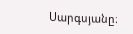Սարգսյանը։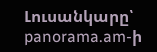Լուսանկարը՝ panorama.am-ի